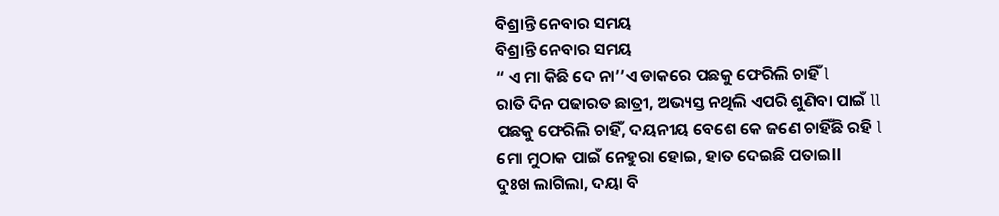ବିଶ୍ରାନ୍ତି ନେବାର ସମୟ
ବିଶ୍ରାନ୍ତି ନେବାର ସମୟ
“ ଏ ମା କିଛି ଦେ ନା’’ଏ ଡାକରେ ପଛକୁ ଫେରିଲି ଚାହିଁ l
ରାତି ଦିନ ପଢାରତ ଛାତ୍ରୀ, ଅଭ୍ୟସ୍ତ ନଥିଲି ଏପରି ଶୁଣିବା ପାଇଁ ll
ପଛକୁ ଫେରିଲି ଚାହିଁ, ଦୟନୀୟ ବେଶେ କେ ଜଣେ ଚାହିଁଛି ରହି l
ମୋ ମୁଠାକ ପାଇଁ ନେହୁରା ହୋଇ, ହାତ ଦେଇଛି ପତାଇll
ଦୁଃଖ ଲାଗିଲା, ଦୟା ବି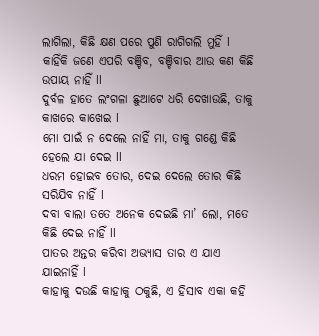ଲାଗିଲା, କିଛି କ୍ଷଣ ପରେ ପୁଣି ରାଗିଗଲି ମୁହିଁ l
କାହିଁକି ଜଣେ ଏପରି ବଞ୍ଚିବ, ବଞ୍ଚିବାର ଆଉ କଣ କିଛି ଉପାୟ ନାହିଁ ll
ଦୁର୍ବଳ ହାତେ ଲଂଗଳା ଛୁଆଟେ ଧରି ଦେଖାଉଛି, ତାକୁ କାଖରେ କାଖେଇ l
ମୋ ପାଇଁ ନ ଦେଲେ ନାହିଁ ମା, ତାକୁ ଗଣ୍ଡେ କିଛି ହେଲେ ଯା ଦେଇ ll
ଧରମ ହୋଇବ ତୋର, ଦେଇ ଦେଲେ ତୋର କିଛି ସରିଯିବ ନାହିଁ l
ଦବା ବାଲା ତତେ ଅନେକ ଦେଇଛି ମା’ ଲୋ, ମତେ କିଛି ଦେଇ ନାହିଁ ll
ପାତର ଅନ୍ତର କରିବା ଅଭ୍ୟାସ ତାର ଏ ଯାଏ ଯାଇନାହିଁ l
କାହାକୁ ଦଉଛି କାହାକୁ ଠକୁଛି, ଏ ହିସାବ ଏକା କହି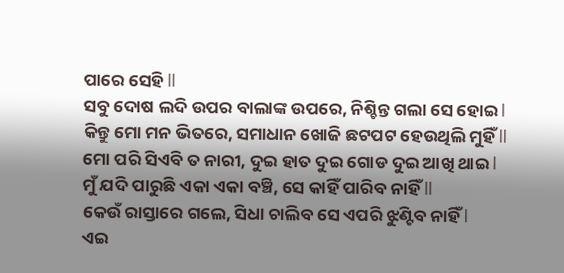ପାରେ ସେହି ll
ସବୁ ଦୋଷ ଲଦି ଉପର ବାଲାଙ୍କ ଉପରେ, ନିଶ୍ଚିନ୍ତ ଗଲା ସେ ହୋଇ l
କିନ୍ତୁ ମୋ ମନ ଭିତରେ, ସମାଧାନ ଖୋଜି ଛଟପଟ ହେଉଥିଲି ମୁହିଁ ll
ମୋ ପରି ସିଏବି ତ ନାରୀ, ଦୁଇ ହାତ ଦୁଇ ଗୋଡ ଦୁଇ ଆଖି ଥାଇ l
ମୁଁ ଯଦି ପାରୁଛି ଏକା ଏକା ବଞ୍ଚି, ସେ କାହିଁ ପାରିବ ନାହିଁ ll
କେଉଁ ରାସ୍ତାରେ ଗଲେ, ସିଧା ଚାଲିବ ସେ ଏପରି ଝୁଣ୍ଟିବ ନାହିଁ l
ଏଇ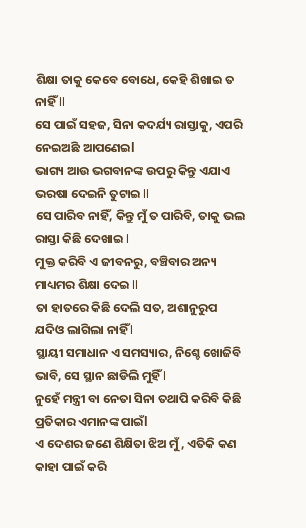ଶିକ୍ଷା ତାକୁ କେବେ ବୋଧେ, କେହି ଶିଖାଇ ତ ନାହିଁ ll
ସେ ପାଇଁ ସହଜ, ସିନା କଦର୍ଯ୍ୟ ରାସ୍ତାକୁ, ଏପରି ନେଇଅଛି ଆପଣେଇl
ଭାଗ୍ୟ ଆଉ ଭଗବାନଙ୍କ ଉପରୁ କିନ୍ତୁ ଏଯାଏ ଭରଷା ଦେଇନି ତୁଟାଇ ll
ସେ ପାରିବ ନାହିଁ, କିନ୍ତୁ ମୁଁ ତ ପାରିବି, ତାକୁ ଭଲ ରାସ୍ତା କିଛି ଦେଖାଇ l
ମୁକ୍ତ କରିବି ଏ ଜୀବନରୁ, ବଞ୍ଚିବାର ଅନ୍ୟ ମାଧ୍ୟମର ଶିକ୍ଷା ଦେଇ ll
ତା ହାତରେ କିଛି ଦେଲି ସତ, ଅଶାନୁରୁପ ଯଦିଓ ଲାଗିଲା ନାହିଁ l
ସ୍ଥାୟୀ ସମାଧାନ ଏ ସମସ୍ୟାର, ନିଶ୍ଚେ ଖୋଜିବି ଭାବି, ସେ ସ୍ଥାନ ଛାଡିଲି ମୁହିଁ l
ନୁହେଁ ମନ୍ତ୍ରୀ ବା ନେତା ସିନା ତଥାପି କରିବି କିଛି ପ୍ରତିକାର ଏମାନଙ୍କ ପାଇଁl
ଏ ଦେଶର ଜଣେ ଶିକ୍ଷିତା ଝିଅ ମୁଁ, ଏତିକି କଣ କାହା ପାଇଁ କରି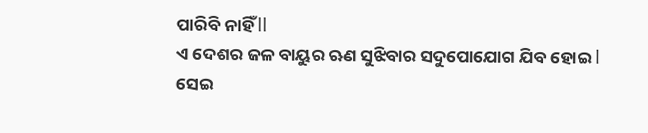ପାରିବି ନାହିଁ ll
ଏ ଦେଶର ଜଳ ବାୟୁର ଋଣ ସୁଝିବାର ସଦୁପୋଯୋଗ ଯିବ ହୋଇ l
ସେଇ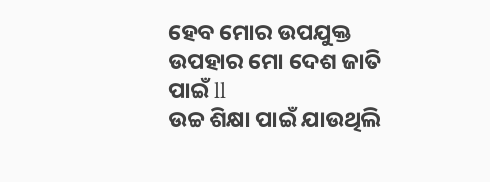ହେବ ମୋର ଉପଯୁକ୍ତ ଉପହାର ମୋ ଦେଶ ଜାତି ପାଇଁ ll
ଉଚ୍ଚ ଶିକ୍ଷା ପାଇଁ ଯାଉଥିଲି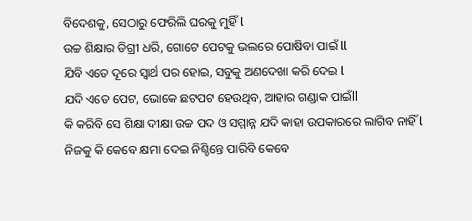ବିଦେଶକୁ, ସେଠାରୁ ଫେରିଲି ଘରକୁ ମୁହିଁ l
ଉଚ୍ଚ ଶିକ୍ଷାର ଡିଗ୍ରୀ ଧରି, ଗୋଟେ ପେଟକୁ ଭଲରେ ପୋଷିବା ପାଇଁ ll
ଯିବି ଏତେ ଦୂରେ ସ୍ବାର୍ଥ ପର ହୋଇ, ସବୁକୁ ଅଣଦେଖା କରି ଦେଇ l
ଯଦି ଏତେ ପେଟ, ଭୋକେ ଛଟପଟ ହେଉଥିବ, ଆହାର ଗଣ୍ଡାକ ପାଇଁll
କି କରିବି ସେ ଶିକ୍ଷା ଦୀକ୍ଷା ଉଚ୍ଚ ପଦ ଓ ସମ୍ମାନ୍ନ ଯଦି କାହା ଉପକାରରେ ଲାଗିବ ନାହିଁ l
ନିଜକୁ କି କେବେ କ୍ଷମା ଦେଇ ନିଶ୍ଚିନ୍ତେ ପାରିବି କେବେ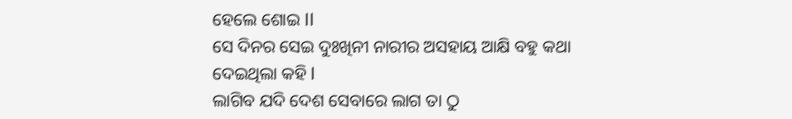ହେଲେ ଶୋଇ ll
ସେ ଦିନର ସେଇ ଦୁଃଖିନୀ ନାରୀର ଅସହାୟ ଆକ୍ଷି ବହୁ କଥା ଦେଇଥିଲା କହି l
ଲାଗିବ ଯଦି ଦେଶ ସେବାରେ ଲାଗ ତା ଠୁ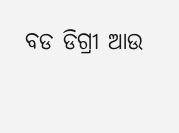ବଡ ଡିଗ୍ରୀ ଆଉ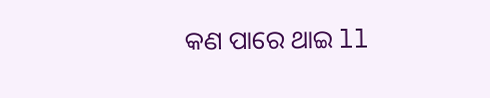କଣ ପାରେ ଥାଇ ll